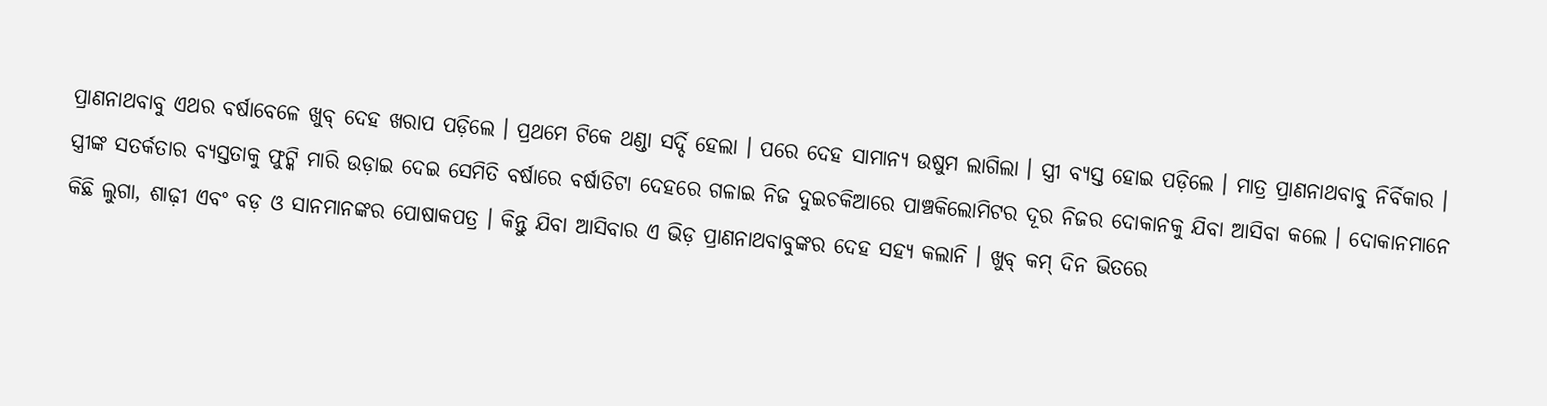ପ୍ରାଣନାଥବାବୁ ଏଥର ବର୍ଷାବେଳେ ଖୁବ୍ ଦେହ ଖରାପ ପଡ଼ିଲେ । ପ୍ରଥମେ ଟିକେ ଥଣ୍ଡା ସର୍ଦ୍ଦି ହେଲା । ପରେ ଦେହ ସାମାନ୍ୟ ଉଷୁମ ଲାଗିଲା । ସ୍ତ୍ରୀ ବ୍ୟସ୍ତ ହୋଇ ପଡ଼ିଲେ । ମାତ୍ର ପ୍ରାଣନାଥବାବୁ ନିର୍ବିକାର । ସ୍ତ୍ରୀଙ୍କ ସତର୍କତାର ବ୍ୟସ୍ତତାକୁ ଫୁଟ୍କି ମାରି ଉଡ଼ାଇ ଦେଇ ସେମିତି ବର୍ଷାରେ ବର୍ଷାତିଟା ଦେହରେ ଗଳାଇ ନିଜ ଦୁଇଚକିଆରେ ପାଞ୍ଚକିଲୋମିଟର ଦୂର ନିଜର ଦୋକାନକୁ ଯିବା ଆସିବା କଲେ । ଦୋକାନମାନେ କିଛି ଲୁଗା, ଶାଢ଼ୀ ଏବଂ ବଡ଼ ଓ ସାନମାନଙ୍କର ପୋଷାକପତ୍ର । କିନ୍ତୁ ଯିବା ଆସିବାର ଏ ଭିଡ଼ ପ୍ରାଣନାଥବାବୁଙ୍କର ଦେହ ସହ୍ୟ କଲାନି । ଖୁବ୍ କମ୍ ଦିନ ଭିତରେ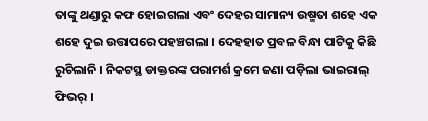ତାଙ୍କୁ ଥଣ୍ଡାରୁ କଫ ହୋଇଗଲା ଏବଂ ଦେହର ସାମାନ୍ୟ ଉଷ୍ମତା ଶହେ ଏକ ଶହେ ଦୁଇ ଉତ୍ତାପରେ ପହଞ୍ଚଗଲା । ଦେହହାତ ପ୍ରବଳ ବିନ୍ଧା ପାଟିକୁ କିଛି ରୁଚିଲାନି । ନିକଟସ୍ଥ ଡାକ୍ତରଙ୍କ ପରାମର୍ଶ କ୍ରମେ ଜଣା ପଡ଼ିଲା ଭାଇରାଲ୍ ଫିଭର୍ ।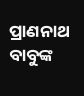ପ୍ରାଣନାଥ ବାବୁଙ୍କ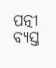ପତ୍ନୀ ବ୍ୟସ୍ତ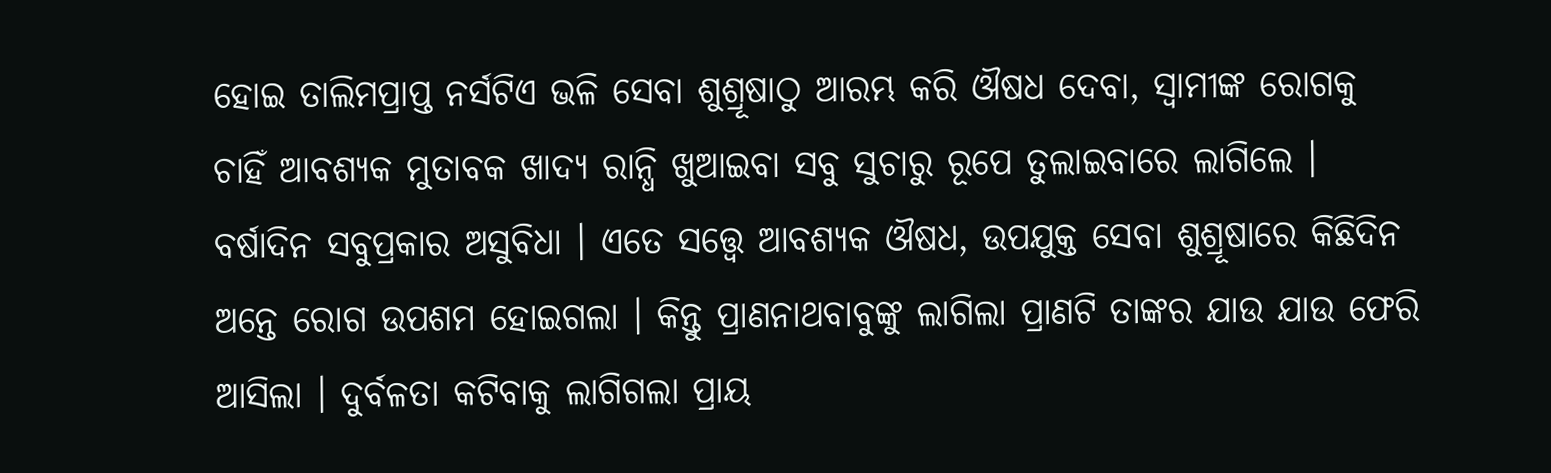ହୋଇ ତାଲିମପ୍ରାପ୍ତ ନର୍ସଟିଏ ଭଳି ସେବା ଶୁଶ୍ରୂଷାଠୁ ଆରମ୍ଭ କରି ଔଷଧ ଦେବା, ସ୍ୱାମୀଙ୍କ ରୋଗକୁ ଚାହିଁ ଆବଶ୍ୟକ ମୁତାବକ ଖାଦ୍ୟ ରାନ୍ଧି ଖୁଆଇବା ସବୁ ସୁଚାରୁ ରୂପେ ତୁଲାଇବାରେ ଲାଗିଲେ । ବର୍ଷାଦିନ ସବୁପ୍ରକାର ଅସୁବିଧା । ଏତେ ସତ୍ତ୍ୱେ ଆବଶ୍ୟକ ଔଷଧ, ଉପଯୁକ୍ତ ସେବା ଶୁଶ୍ରୂଷାରେ କିଛିଦିନ ଅନ୍ତେ ରୋଗ ଉପଶମ ହୋଇଗଲା । କିନ୍ତୁ ପ୍ରାଣନାଥବାବୁଙ୍କୁ ଲାଗିଲା ପ୍ରାଣଟି ତାଙ୍କର ଯାଉ ଯାଉ ଫେରି ଆସିଲା । ଦୁର୍ବଳତା କଟିବାକୁ ଲାଗିଗଲା ପ୍ରାୟ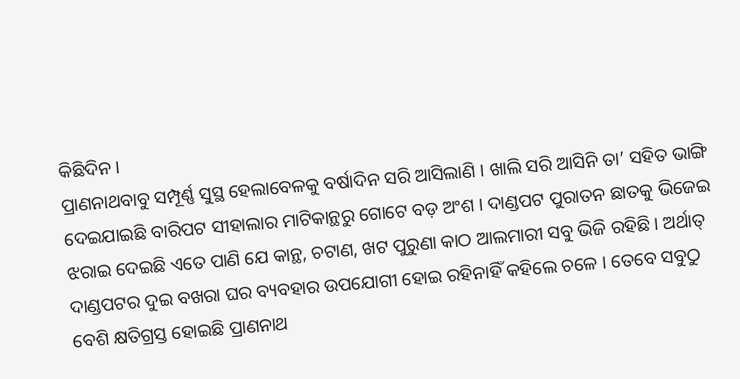କିଛିଦିନ ।
ପ୍ରାଣନାଥବାବୁ ସମ୍ପୂର୍ଣ୍ଣ ସୁସ୍ଥ ହେଲାବେଳକୁ ବର୍ଷାଦିନ ସରି ଆସିଲାଣି । ଖାଲି ସରି ଆସିନି ତା’ ସହିତ ଭାଙ୍ଗି ଦେଇଯାଇଛି ବାରିପଟ ସୀହାଲାର ମାଟିକାନ୍ଥରୁ ଗୋଟେ ବଡ଼ ଅଂଶ । ଦାଣ୍ଡପଟ ପୁରାତନ ଛାତକୁ ଭିଜେଇ ଝରାଇ ଦେଇଛି ଏତେ ପାଣି ଯେ କାନ୍ଥ, ଚଟାଣ, ଖଟ ପୁରୁଣା କାଠ ଆଲମାରୀ ସବୁ ଭିଜି ରହିଛି । ଅର୍ଥାତ୍ ଦାଣ୍ଡପଟର ଦୁଇ ବଖରା ଘର ବ୍ୟବହାର ଉପଯୋଗୀ ହୋଇ ରହିନାହିଁ କହିଲେ ଚଳେ । ତେବେ ସବୁଠୁ ବେଶି କ୍ଷତିଗ୍ରସ୍ତ ହୋଇଛି ପ୍ରାଣନାଥ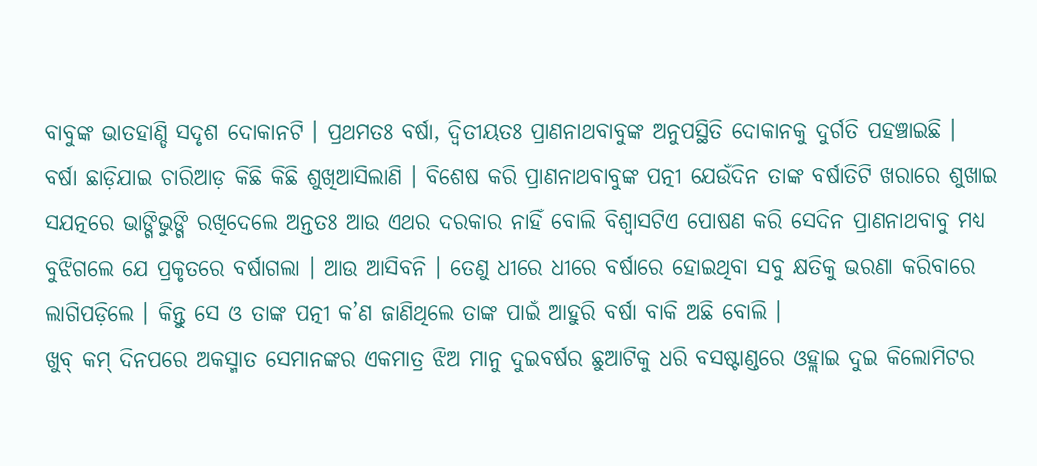ବାବୁଙ୍କ ଭାତହାଣ୍ଡି ସଦୃଶ ଦୋକାନଟି । ପ୍ରଥମତଃ ବର୍ଷା, ଦ୍ୱିତୀୟତଃ ପ୍ରାଣନାଥବାବୁଙ୍କ ଅନୁପସ୍ଥିତି ଦୋକାନକୁ ଦୁର୍ଗତି ପହଞ୍ଚାଇଛି ।
ବର୍ଷା ଛାଡ଼ିଯାଇ ଚାରିଆଡ଼ କିଛି କିଛି ଶୁଖିଆସିଲାଣି । ବିଶେଷ କରି ପ୍ରାଣନାଥବାବୁଙ୍କ ପତ୍ନୀ ଯେଉଁଦିନ ତାଙ୍କ ବର୍ଷାତିଟି ଖରାରେ ଶୁଖାଇ ସଯତ୍ନରେ ଭାଙ୍ଗିଭୁଙ୍ଗି ରଖିଦେଲେ ଅନ୍ତତଃ ଆଉ ଏଥର ଦରକାର ନାହିଁ ବୋଲି ବିଶ୍ୱାସଟିଏ ପୋଷଣ କରି ସେଦିନ ପ୍ରାଣନାଥବାବୁ ମଧ୍ୟ ବୁଝିଗଲେ ଯେ ପ୍ରକୃତରେ ବର୍ଷାଗଲା । ଆଉ ଆସିବନି । ତେଣୁ ଧୀରେ ଧୀରେ ବର୍ଷାରେ ହୋଇଥିବା ସବୁ କ୍ଷତିକୁ ଭରଣା କରିବାରେ ଲାଗିପଡ଼ିଲେ । କିନ୍ତୁ ସେ ଓ ତାଙ୍କ ପତ୍ନୀ କ’ଣ ଜାଣିଥିଲେ ତାଙ୍କ ପାଇଁ ଆହୁରି ବର୍ଷା ବାକି ଅଛି ବୋଲି ।
ଖୁବ୍ କମ୍ ଦିନପରେ ଅକସ୍ମାତ ସେମାନଙ୍କର ଏକମାତ୍ର ଝିଅ ମାନୁ ଦୁଇବର୍ଷର ଛୁଆଟିକୁ ଧରି ବସଷ୍ଟାଣ୍ଡରେ ଓହ୍ଲାଇ ଦୁଇ କିଲୋମିଟର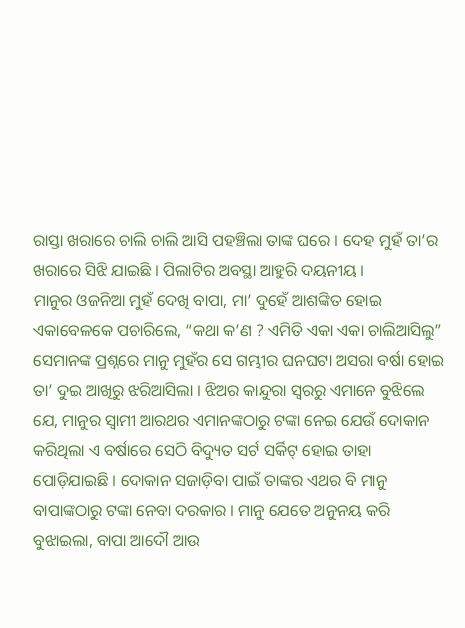ରାସ୍ତା ଖରାରେ ଚାଲି ଚାଲି ଆସି ପହଞ୍ଚିଲା ତାଙ୍କ ଘରେ । ଦେହ ମୁହଁ ତା’ର ଖରାରେ ସିଝି ଯାଇଛି । ପିଲାଟିର ଅବସ୍ଥା ଆହୁରି ଦୟନୀୟ ।
ମାନୁର ଓଜନିଆ ମୁହଁ ଦେଖି ବାପା, ମା’ ଦୁହେଁ ଆଶଙ୍କିତ ହୋଇ ଏକାବେଳକେ ପଚାରିଲେ, “କଥା କ’ଣ ? ଏମିତି ଏକା ଏକା ଚାଲିଆସିଲୁ” ସେମାନଙ୍କ ପ୍ରଶ୍ନରେ ମାନୁ ମୁହଁର ସେ ଗମ୍ଭୀର ଘନଘଟା ଅସରା ବର୍ଷା ହୋଇ ତା’ ଦୁଇ ଆଖିରୁ ଝରିଆସିଲା । ଝିଅର କାନ୍ଦୁରା ସ୍ୱରରୁ ଏମାନେ ବୁଝିଲେ ଯେ, ମାନୁର ସ୍ୱାମୀ ଆରଥର ଏମାନଙ୍କଠାରୁ ଟଙ୍କା ନେଇ ଯେଉଁ ଦୋକାନ କରିଥିଲା ଏ ବର୍ଷାରେ ସେଠି ବିଦ୍ୟୁତ ସର୍ଟ ସର୍କିଟ୍ ହୋଇ ତାହା ପୋଡ଼ିଯାଇଛି । ଦୋକାନ ସଜାଡ଼ିବା ପାଇଁ ତାଙ୍କର ଏଥର ବି ମାନୁ ବାପାଙ୍କଠାରୁ ଟଙ୍କା ନେବା ଦରକାର । ମାନୁ ଯେତେ ଅନୁନୟ କରି ବୁଝାଇଲା, ବାପା ଆଦୌ ଆଉ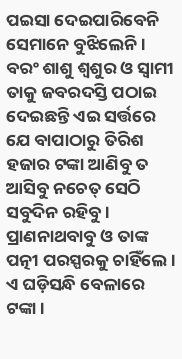ପଇସା ଦେଇପାରିବେନି ସେମାନେ ବୁଝିଲେନି । ବରଂ ଶାଶୁ ଶ୍ୱଶୁର ଓ ସ୍ୱାମୀ ତାକୁ ଜବରଦସ୍ତି ପଠାଇ ଦେଇଛନ୍ତି ଏଇ ସର୍ତ୍ତରେ ଯେ ବାପାଠାରୁ ତିରିଶ ହଜାର ଟଙ୍କା ଆଣିବୁ ତ ଆସିବୁ ନଚେତ୍ ସେଠି ସବୁଦିନ ରହିବୁ ।
ପ୍ରାଣନାଥବାବୁ ଓ ତାଙ୍କ ପତ୍ନୀ ପରସ୍ପରକୁ ଚାହିଁଲେ । ଏ ଘଡ଼ିସନ୍ଧି ବେଳାରେ ଟଙ୍କା ।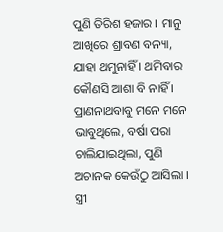ପୁଣି ତିରିଶ ହଜାର । ମାନୁ ଆଖିରେ ଶ୍ରାବଣ ବନ୍ୟା, ଯାହା ଥମୁନାହିଁ । ଥମିବାର କୌଣସି ଆଶା ବି ନାହିଁ । ପ୍ରାଣନାଥବାବୁ ମନେ ମନେ ଭାବୁଥିଲେ, ବର୍ଷା ପରା ଚାଲିଯାଇଥିଲା, ପୁଣି ଅଚାନକ କେଉଁଠୁ ଆସିଲା । ସ୍ତ୍ରୀ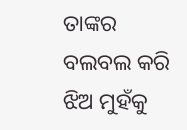ତାଙ୍କର ବଲବଲ କରି ଝିଅ ମୁହଁକୁ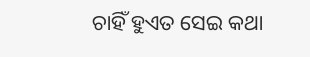ଚାହିଁ ହୁଏତ ସେଇ କଥା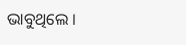ଭାବୁଥିଲେ ।